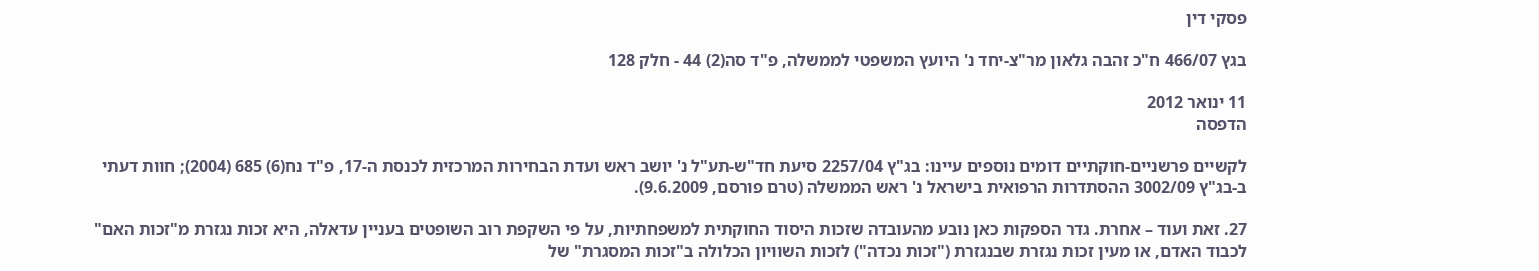פסקי דין

בגץ 466/07 ח"כ זהבה גלאון מר"צ-יחד נ' היועץ המשפטי לממשלה, פ"ד סה(2) 44 - חלק 128

11 ינואר 2012
הדפסה

לקשיים פרשניים-חוקתיים דומים נוספים עיינו: בג"ץ 2257/04 סיעת חד"ש-תע"ל נ' יושב ראש ועדת הבחירות המרכזית לכנסת ה-17, פ"ד נח(6) 685 (2004); חוות דעתי ב-בג"ץ 3002/09 ההסתדרות הרפואית בישראל נ' ראש הממשלה (טרם פורסם, 9.6.2009).

27. זאת ועוד – אחרת. גדר הספקות כאן נובע מהעובדה שזכות היסוד החוקתית למשפחתיות, על פי השקפת רוב השופטים בעניין עדאלה, היא זכות נגזרת מ"זכות האם" לכבוד האדם, או מעין זכות נגזרת שבנגזרת ("זכות נכדה") לזכות השוויון הכלולה ב"זכות המסגרת" של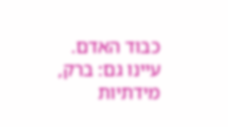כבוד האדם. עיינו גם: ברק, מידתיות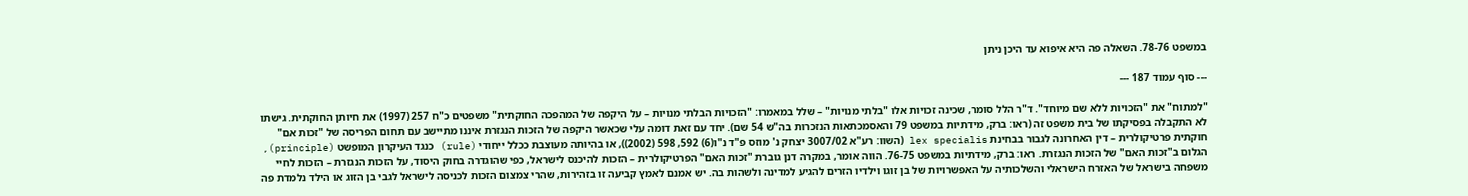במשפט 78-76. השאלה פה היא איפוא עד היכן ניתן

--- סוף עמוד 187 ---

"למתוח" את "הזכויות ללא שם מיוחד". ד"ר הלל סומר, שכינה זכויות אלו "בלתי מנויות" – שלל במאמרו: "הזכויות הבלתי מנויות – על היקפה של המהפכה החוקתית" משפטים כ"ח 257 (1997) את חיותן החוקתית. גישתו לא התקבלה בפסיקתו של בית משפט זה (ראו: ברק, מידתיות במשפט 79 והאסמכתאות הנזכרות בה"ש 54 שם). יחד עם זאת דומה עלי שכאשר היקפה של הזכות הנגזרת איננו מתיישב עם תחום הפריסה של "זכות אם" חוקתית פרטיקולרית – דין האחרונה לגבור בבחינת lex specialis (השוו: רע"א 3007/02 יצחק נ' מוזס פ"ד נ"ו(6) 592, 598 (2002)), או בהיותה מעוצבת ככלל ייחודי (rule) כנגד העיקרון המופשט (principle), הגלום ב"זכות האם" של הזכות הנגזרת. ראו: ברק, מידתיות במשפט 76-75. הווה אומר, במקרה דנן גוברת "זכות האם" הפרטיקולרית – הזכות להיכנס לישראל, כפי שהוגדרה בחוק היסוד, על הזכות הנגזרת – הזכות לחיי משפחה בישראל של האזרח הישראלי והשלכותיה על האפשרויות של בן זוגו וילדיו הזרים להגיע למדינה ולשהות בה. יש אמנם לאמץ קביעה זו בזהירות, שהרי צמצום הזכות לכניסה לישראל לגבי בן הזוג או הילד נלמדת פה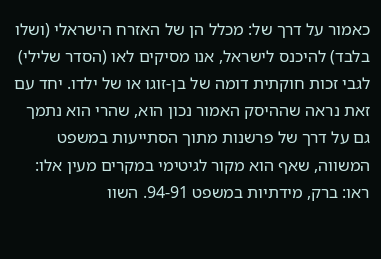כאמור על דרך של: מכלל הן של האזרח הישראלי (ושלו בלבד) להיכנס לישראל, אנו מסיקים לאו (הסדר שלילי) לגבי זכות חוקתית דומה של בן-זוגו או של ילדו. יחד עם זאת נראה שההיסק האמור נכון הוא, שהרי הוא נתמך גם על דרך של פרשנות מתוך הסתייעות במשפט המשווה, שאף הוא מקור לגיטימי במקרים מעין אלו: ראו: ברק, מידתיות במשפט 94-91. השוו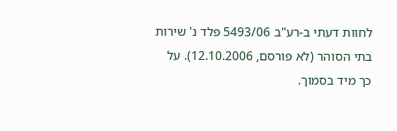לחוות דעתי ב-רע"ב 5493/06 פלד נ' שירות בתי הסוהר (לא פורסם, 12.10.2006). על כך מיד בסמוך.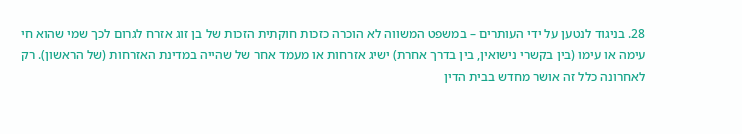28. בניגוד לנטען על ידי העותרים – במשפט המשווה לא הוכרה כזכות חוקתית הזכות של בן זוג אזרח לגרום לכך שמי שהוא חי עימה או עימו (בין בקשרי נישואין, בין בדרך אחרת) ישיג אזרחות או מעמד אחר של שהייה במדינת האזרחות (של הראשון). רק לאחרונה כלל זה אושר מחדש בבית הדין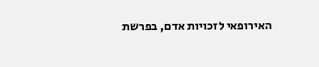האירופאי לזכויות אדם, בפרשת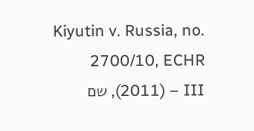Kiyutin v. Russia, no. 2700/10, ECHR (2011) – III, שם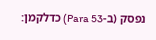נפסק (ב-Para 53) כדלקמן: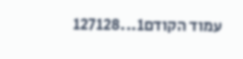עמוד הקודם1...127128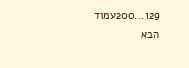129...200עמוד הבא